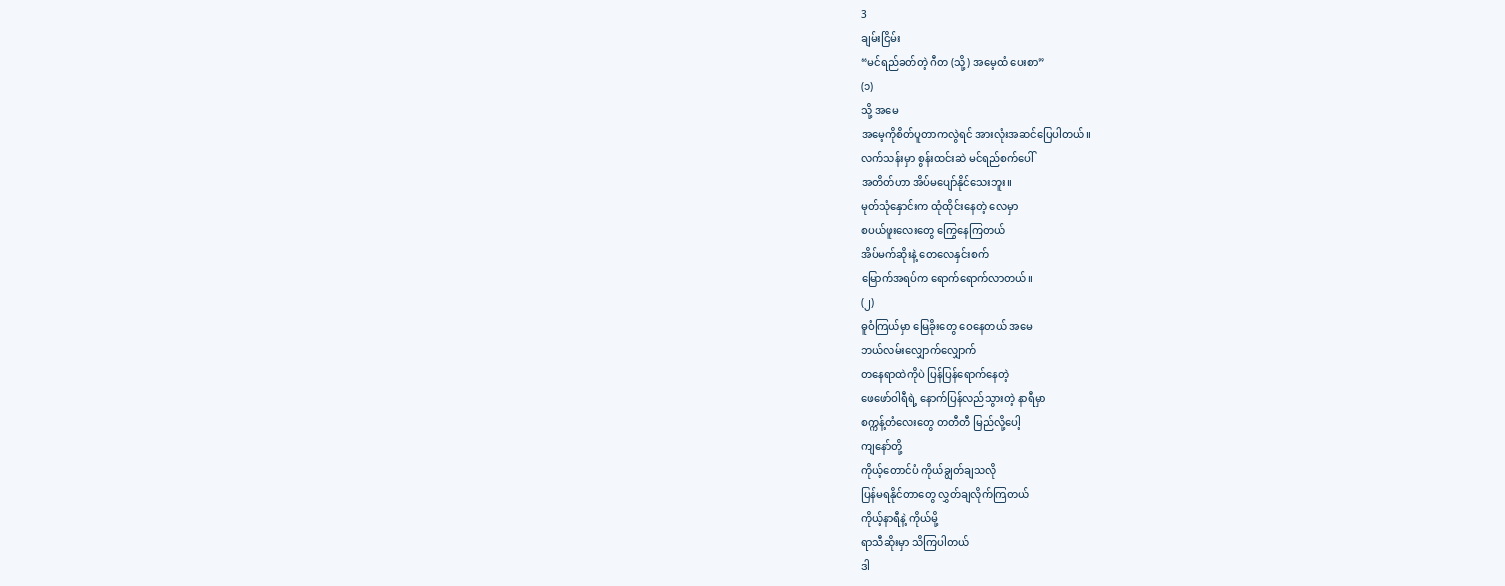3
ချမ်းငြိမ်း
“မင်ရည်ခတ်တဲ့ ဂီတ (သို့) အမေ့ထံ ပေးစာ”
(၁)
သို့ အမေ
အမေ့ကိုစိတ်ပူတာကလွဲရင် အားလုံးအဆင်ပြေပါတယ်။
လက်သန်းမှာ စွန်းထင်းဆဲ မင်ရည်စက်ပေါ်
အတိတ်ဟာ အိပ်မပျော်နိုင်သေးဘူး။
မုတ်သုံနှောင်းက ထုံထိုင်းနေတဲ့ လေမှာ
စပယ်ဖူးလေးတွေ ကြွေနေကြတယ်
အိပ်မက်ဆိုးနဲ့ တေလေနှင်းစက်
မြောက်အရပ်က ရောက်ရောက်လာတယ်။
(၂)
ဓူဝံကြယ်မှာ မြေခိုးတွေ ဝေနေတယ် အမေ
ဘယ်လမ်းလျှောက်လျှောက်
တနေရာထဲကိုပဲ ပြန်ပြန်ရောက်နေတဲ့
ဖေဖော်ဝါရီရဲ့ နောက်ပြန်လည်သွားတဲ့ နာရီမှာ
စက္ကန့်တံလေးတွေ တတီတီ မြည်လို့ပေါ့
ကျနော်တို့
ကိုယ့်တောင်ပံ ကိုယ်ချွတ်ချသလို
ပြန်မရနိုင်တာတွေ လွှတ်ချလိုက်ကြတယ်
ကိုယ့်နာရီနဲ့ ကိုယ်မို့
ရာသီဆိုးမှာ သိကြပါတယ်
ဒါ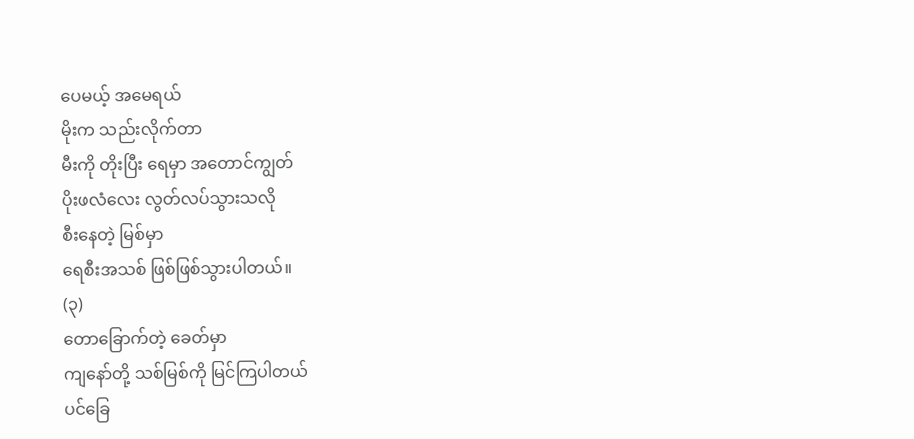ပေမယ့် အမေရယ်
မိုးက သည်းလိုက်တာ
မီးကို တိုးပြီး ရေမှာ အတောင်ကျွတ်
ပိုးဖလံလေး လွတ်လပ်သွားသလို
စီးနေတဲ့ မြစ်မှာ
ရေစီးအသစ် ဖြစ်ဖြစ်သွားပါတယ်။
(၃)
တောခြောက်တဲ့ ခေတ်မှာ
ကျနော်တို့ သစ်မြစ်ကို မြင်ကြပါတယ်
ပင်ခြေ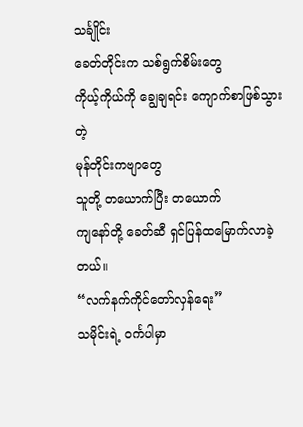သင်္ချိုင်း
ခေတ်တိုင်းက သစ်ရွက်စိမ်းတွေ
ကိုယ့်ကိုယ်ကို ချွေချရင်း ကျောက်စာဖြစ်သွားတဲ့
မုန်တိုင်းကဗျာတွေ
သူတို့ တယောက်ပြီး တယောက်
ကျနော်တို့ ခေတ်ဆီ ရှင်ပြန်ထမြောက်လာခဲ့တယ်။
“လက်နက်ကိုင်တော်လှန်ရေး”
သမိုင်းရဲ့ ဝင်္ကပါမှာ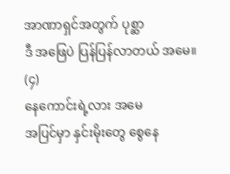အာဏာရှင်အတွက် ပုစ္ဆာ
ဒီ အဖြေပဲ ပြန်ပြန်လာတယ် အမေ။
(၄)
နေကောင်းရဲ့လား အမေ
အပြင်မှာ နှင်းမိုးတွေ စွေနေ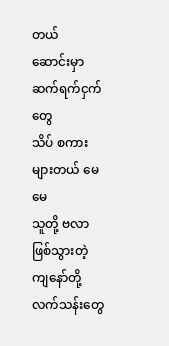တယ်
ဆောင်းမှာ ဆက်ရက်ငှက်တွေ
သိပ် စကားများတယ် မေမေ
သူတို့ ဗလာဖြစ်သွားတဲ့
ကျနော်တို့
လက်သန်းတွေ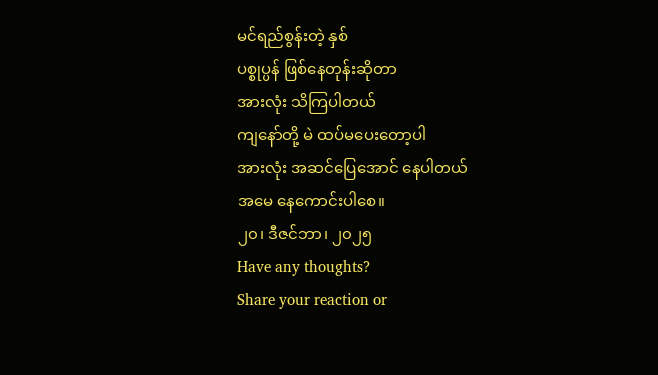မင်ရည်စွန်းတဲ့ နှစ်
ပစ္စုပ္ပန် ဖြစ်နေတုန်းဆိုတာ
အားလုံး သိကြပါတယ်
ကျနော်တို့ မဲ ထပ်မပေးတော့ပါ
အားလုံး အဆင်ပြေအောင် နေပါတယ်
အမေ နေကောင်းပါစေ။
၂၀၊ ဒီဇင်ဘာ၊ ၂၀၂၅
Have any thoughts?
Share your reaction or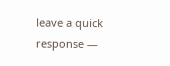leave a quick response —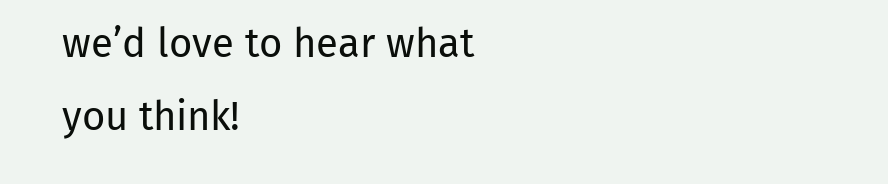we’d love to hear what you think!